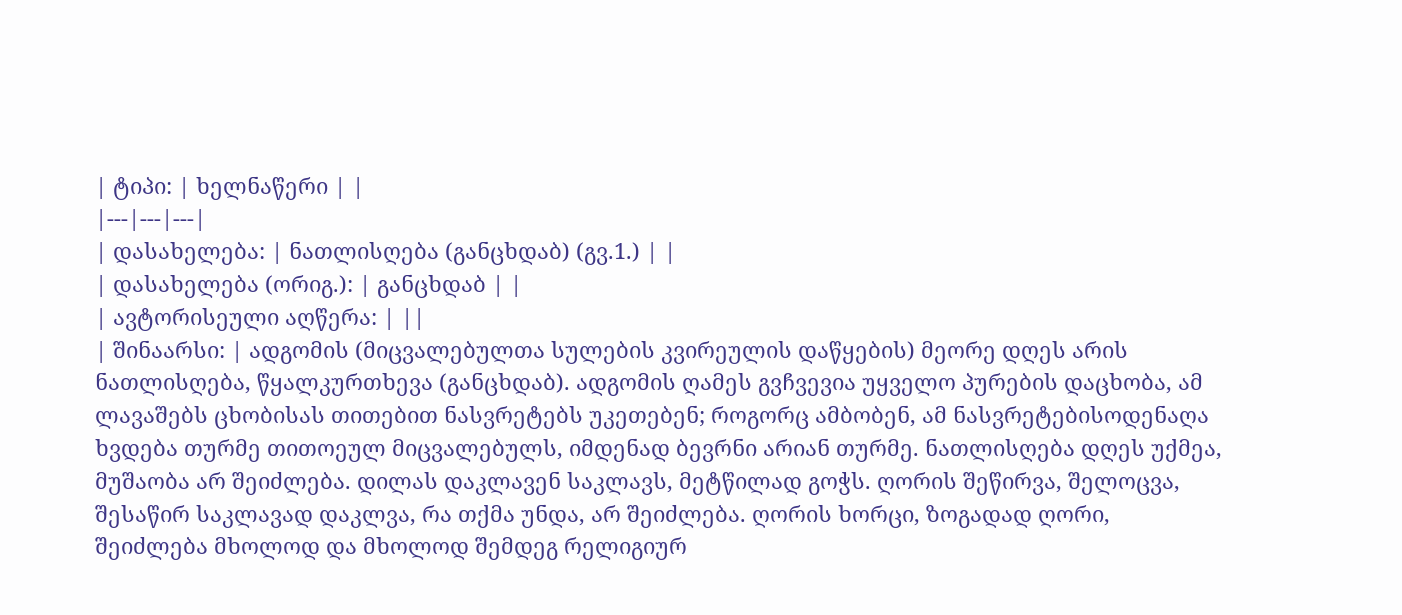| ტიპი: | ხელნაწერი | |
|---|---|---|
| დასახელება: | ნათლისღება (განცხდაბ) (გვ.1.) | |
| დასახელება (ორიგ.): | განცხდაბ | |
| ავტორისეული აღწერა: | ||
| შინაარსი: | ადგომის (მიცვალებულთა სულების კვირეულის დაწყების) მეორე დღეს არის ნათლისღება, წყალკურთხევა (განცხდაბ). ადგომის ღამეს გვჩვევია უყველო პურების დაცხობა, ამ ლავაშებს ცხობისას თითებით ნასვრეტებს უკეთებენ; როგორც ამბობენ, ამ ნასვრეტებისოდენაღა ხვდება თურმე თითოეულ მიცვალებულს, იმდენად ბევრნი არიან თურმე. ნათლისღება დღეს უქმეა, მუშაობა არ შეიძლება. დილას დაკლავენ საკლავს, მეტწილად გოჭს. ღორის შეწირვა, შელოცვა, შესაწირ საკლავად დაკლვა, რა თქმა უნდა, არ შეიძლება. ღორის ხორცი, ზოგადად ღორი, შეიძლება მხოლოდ და მხოლოდ შემდეგ რელიგიურ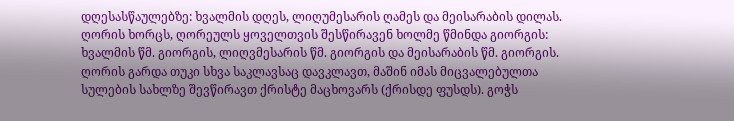დღესასწაულებზე: ხვალმის დღეს, ლიღუმესარის ღამეს და მეისარაბის დილას. ღორის ხორცს, ღორეულს ყოველთვის შესწირავენ ხოლმე წმინდა გიორგის: ხვალმის წმ. გიორგის, ლიღვმესარის წმ. გიორგის და მეისარაბის წმ. გიორგის. ღორის გარდა თუკი სხვა საკლავსაც დავკლავთ, მაშინ იმას მიცვალებულთა სულების სახლზე შევწირავთ ქრისტე მაცხოვარს (ქრისდე ფუსდს). გოჭს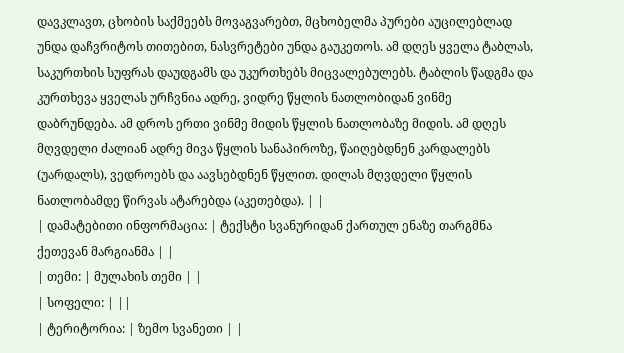დავკლავთ, ცხობის საქმეებს მოვაგვარებთ, მცხობელმა პურები აუცილებლად უნდა დაჩვრიტოს თითებით, ნასვრეტები უნდა გაუკეთოს. ამ დღეს ყველა ტაბლას, საკურთხის სუფრას დაუდგამს და უკურთხებს მიცვალებულებს. ტაბლის წადგმა და კურთხევა ყველას ურჩვნია ადრე, ვიდრე წყლის ნათლობიდან ვინმე დაბრუნდება. ამ დროს ერთი ვინმე მიდის წყლის ნათლობაზე მიდის. ამ დღეს მღვდელი ძალიან ადრე მივა წყლის სანაპიროზე, წაიღებდნენ კარდალებს (უარდალს), ვედროებს და აავსებდნენ წყლით. დილას მღვდელი წყლის ნათლობამდე წირვას ატარებდა (აკეთებდა). | |
| დამატებითი ინფორმაცია: | ტექსტი სვანურიდან ქართულ ენაზე თარგმნა ქეთევან მარგიანმა | |
| თემი: | მულახის თემი | |
| სოფელი: | ||
| ტერიტორია: | ზემო სვანეთი | |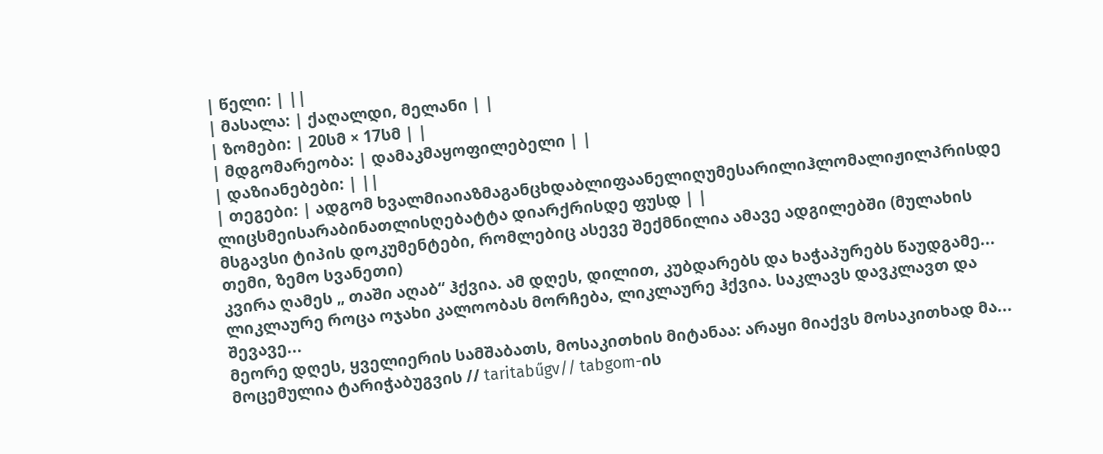| წელი: | ||
| მასალა: | ქაღალდი, მელანი | |
| ზომები: | 20სმ × 17სმ | |
| მდგომარეობა: | დამაკმაყოფილებელი | |
| დაზიანებები: | ||
| თეგები: | ადგომ ხვალმიაიაზმაგანცხდაბლიფაანელიღუმესარილიჰლომალიჟილპრისდე ლიცსმეისარაბინათლისღებატტა დიარქრისდე ფუსდ | |
მსგავსი ტიპის დოკუმენტები, რომლებიც ასევე შექმნილია ამავე ადგილებში (მულახის თემი, ზემო სვანეთი)
კვირა ღამეს „ თაში აღაბ“ ჰქვია. ამ დღეს, დილით, კუბდარებს და ხაჭაპურებს წაუდგამე...
ლიკლაურე როცა ოჯახი კალოობას მორჩება, ლიკლაურე ჰქვია. საკლავს დავკლავთ და შევავე...
მეორე დღეს, ყველიერის სამშაბათს, მოსაკითხის მიტანაა: არაყი მიაქვს მოსაკითხად მა...
მოცემულია ტარიჭაბუგვის // taritabűgv// tabgom-ის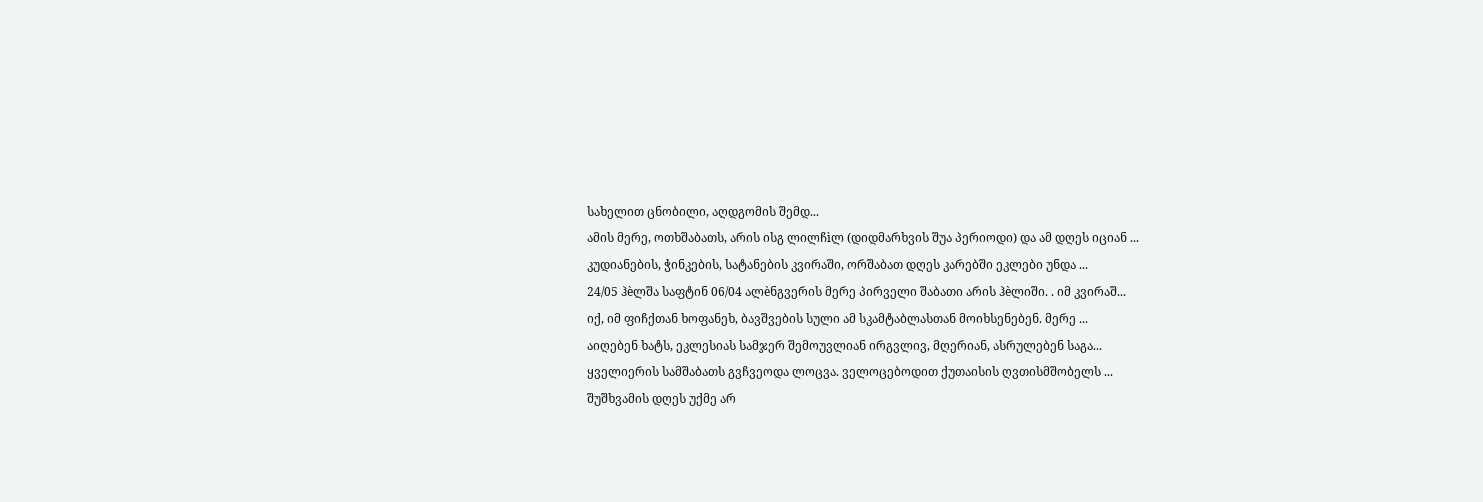სახელით ცნობილი, აღდგომის შემდ...
ამის მერე, ოთხშაბათს, არის ისგ ლილჩìლ (დიდმარხვის შუა პერიოდი) და ამ დღეს იციან ...
კუდიანების, ჭინკების, სატანების კვირაში, ორშაბათ დღეს კარებში ეკლები უნდა ...
24/05 ჰèლშა საფტინ 06/04 ალèნგვერის მერე პირველი შაბათი არის ჰèლიში. . იმ კვირაშ...
იქ, იმ ფიჩქთან ხოფანეხ, ბავშვების სული ამ სკამტაბლასთან მოიხსენებენ. მერე ...
აიღებენ ხატს, ეკლესიას სამჯერ შემოუვლიან ირგვლივ, მღერიან, ასრულებენ საგა...
ყველიერის სამშაბათს გვჩვეოდა ლოცვა. ველოცებოდით ქუთაისის ღვთისმშობელს ...
შუშხვამის დღეს უქმე არ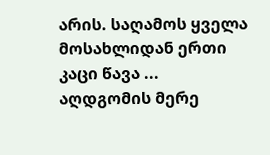არის. საღამოს ყველა მოსახლიდან ერთი კაცი წავა ...
აღდგომის მერე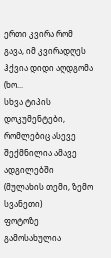ერთი კვირა რომ გავა, იმ კვირადღეს ჰქვია დიდი აღდგომა (ხო...
სხვა ტიპის დოკუმენტები, რომლებიც ასევე შექმნილია ამავე ადგილებში (მულახის თემი, ზემო სვანეთი)
ფოტოზე გამოსახულია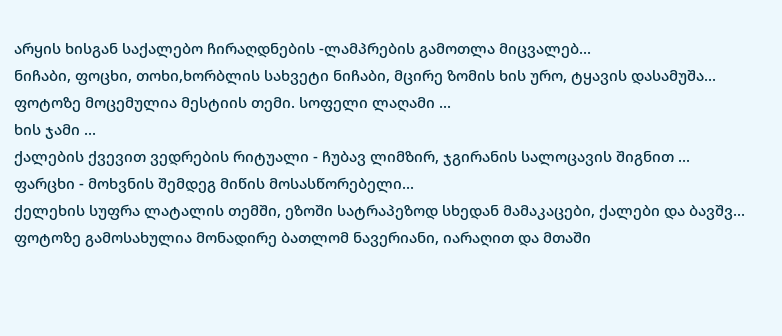არყის ხისგან საქალებო ჩირაღდნების -ლამპრების გამოთლა მიცვალებ...
ნიჩაბი, ფოცხი, თოხი,ხორბლის სახვეტი ნიჩაბი, მცირე ზომის ხის ურო, ტყავის დასამუშა...
ფოტოზე მოცემულია მესტიის თემი. სოფელი ლაღამი ...
ხის ჯამი ...
ქალების ქვევით ვედრების რიტუალი - ჩუბავ ლიმზირ, ჯგირანის სალოცავის შიგნით ...
ფარცხი - მოხვნის შემდეგ მიწის მოსასწორებელი...
ქელეხის სუფრა ლატალის თემში, ეზოში სატრაპეზოდ სხედან მამაკაცები, ქალები და ბავშვ...
ფოტოზე გამოსახულია მონადირე ბათლომ ნავერიანი, იარაღით და მთაში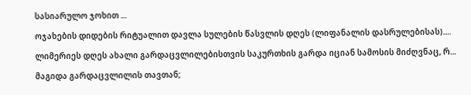სასიარულო ჯოხით ...
ოჯახების დიდების რიტუალით დავლა სულების წასვლის დღეს (ლიფანალის დასრულებისას)....
ლიმერიეს დღეს ახალი გარდაცვლილებისთვის საკურთხის გარდა იციან სამოსის მიძღვნაც, რ...
მაგიდა გარდაცვლილის თავთან;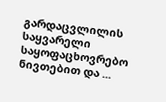გარდაცვლილის საყვარელი საყოფაცხოვრებო ნივთებით და ...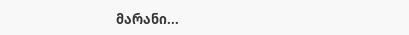მარანი...